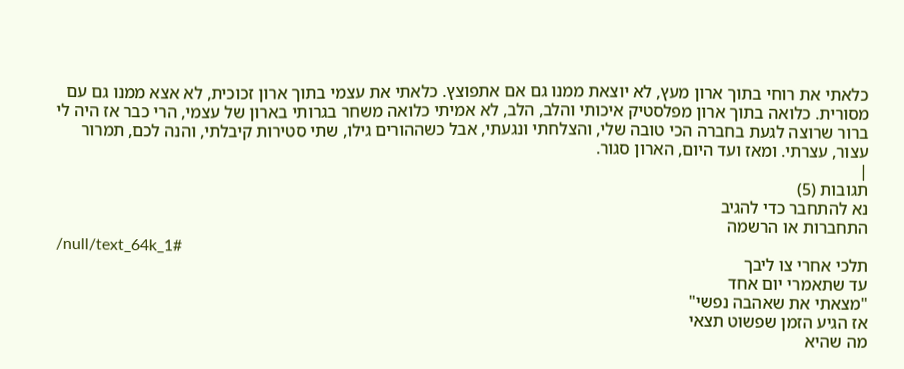כלאתי את רוחי בתוך ארון מעץ, לא יוצאת ממנו גם אם אתפוצץ. כלאתי את עצמי בתוך ארון זכוכית, לא אצא ממנו גם עם מסורית. כלואה בתוך ארון מפלסטיק איכותי והלב, הלב, לא אמיתי כלואה משחר בגרותי בארון של עצמי, הרי כבר אז היה לי ברור שרוצה לגעת בחברה הכי טובה שלי, והצלחתי ונגעתי, אבל כשההורים גילו, שתי סטירות קיבלתי, והנה לכם, תמרור עצור, עצרתי. ומאז ועד היום, הארון סגור.
|
תגובות (5)
נא להתחבר כדי להגיב
התחברות או הרשמה
/null/text_64k_1#
תלכי אחרי צו ליבך
עד שתאמרי יום אחד
"מצאתי את שאהבה נפשי"
אז הגיע הזמן שפשוט תצאי
מה שהיא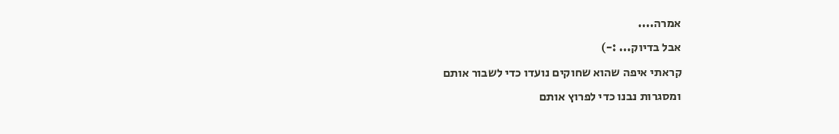אמרה....
אבל בדיוק... :-)
קראתי איפה שהוא שחוקים נועדו כדי לשבור אותם
ומסגרות נבנו כדי לפרוץ אותם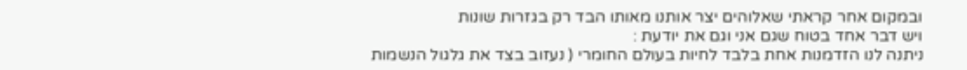ובמקום אחר קראתי שאלוהים יצר אותנו מאותו הבד רק בגזרות שונות
ויש דבר אחד בטוח שגם אני וגם את יודעת :
ניתנה לנו הזדמנות אחת בלבד לחיות בעולם החומרי ( נעזוב בצד את גלגול הנשמות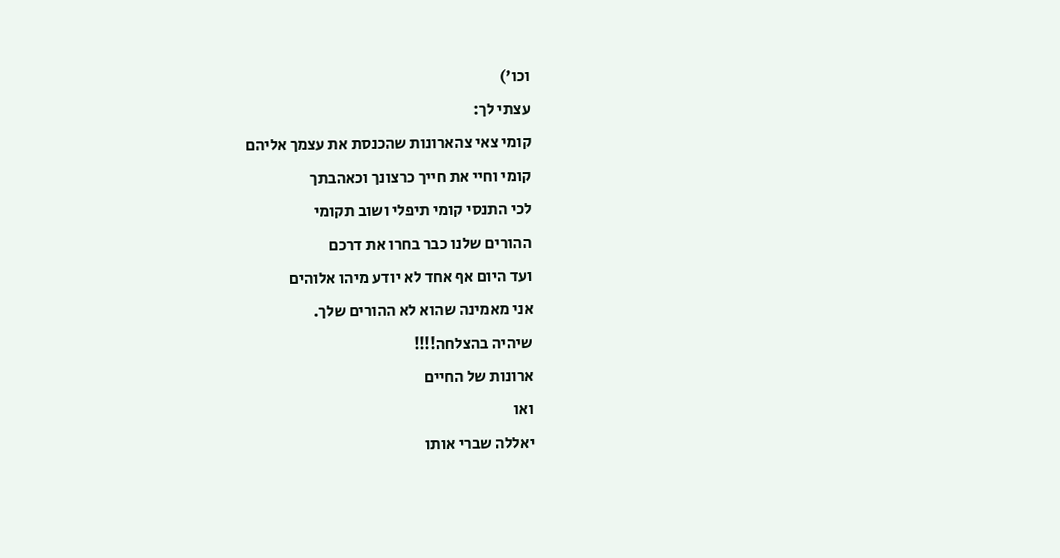וכו')
עצתי לך:
קומי צאי צהארונות שהכנסת את עצמך אליהם
קומי וחיי את חייך כרצונך וכאהבתך
לכי התנסי קומי תיפלי ושוב תקומי
ההורים שלנו כבר בחרו את דרכם
ועד היום אף אחד לא יודע מיהו אלוהים
אני מאמינה שהוא לא ההורים שלך.
שיהיה בהצלחה!!!!
ארונות של החיים
ואו
יאללה שברי אותו